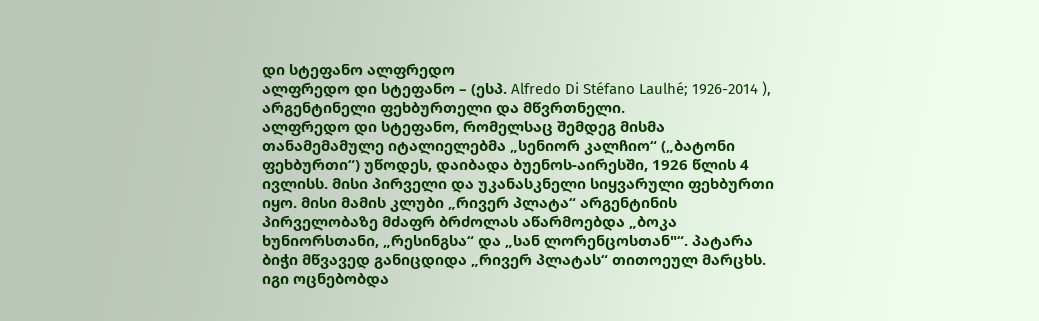დი სტეფანო ალფრედო
ალფრედო დი სტეფანო – (ესპ. Alfredo Di Stéfano Laulhé; 1926-2014 ), არგენტინელი ფეხბურთელი და მწვრთნელი.
ალფრედო დი სტეფანო, რომელსაც შემდეგ მისმა თანამემამულე იტალიელებმა „სენიორ კალჩიო“ („ბატონი ფეხბურთი“) უწოდეს, დაიბადა ბუენოს-აირესში, 1926 წლის 4 ივლისს. მისი პირველი და უკანასკნელი სიყვარული ფეხბურთი იყო. მისი მამის კლუბი „რივერ პლატა“ არგენტინის პირველობაზე მძაფრ ბრძოლას აწარმოებდა „ბოკა ხუნიორსთანი, „რესინგსა“ და „სან ლორენცოსთან"“. პატარა ბიჭი მწვავედ განიცდიდა „რივერ პლატას“ თითოეულ მარცხს. იგი ოცნებობდა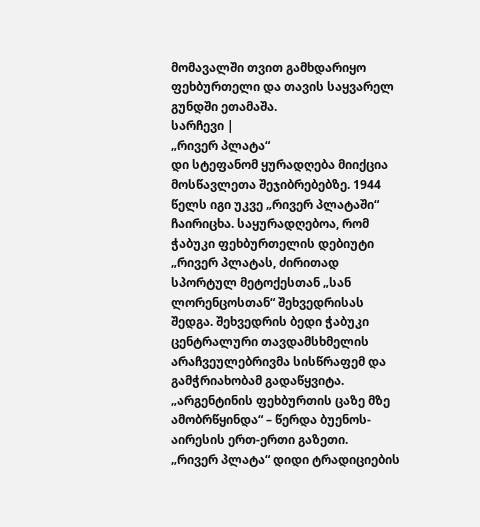მომავალში თვით გამხდარიყო ფეხბურთელი და თავის საყვარელ გუნდში ეთამაშა.
სარჩევი |
„რივერ პლატა“
დი სტეფანომ ყურადღება მიიქცია მოსწავლეთა შეჯიბრებებზე. 1944 წელს იგი უკვე „რივერ პლატაში“ ჩაირიცხა. საყურადღებოა, რომ ჭაბუკი ფეხბურთელის დებიუტი „რივერ პლატას, ძირითად სპორტულ მეტოქესთან „სან ლორენცოსთან“ შეხვედრისას შედგა. შეხვედრის ბედი ჭაბუკი ცენტრალური თავდამსხმელის არაჩვეულებრივმა სისწრაფემ და გამჭრიახობამ გადაწყვიტა. „არგენტინის ფეხბურთის ცაზე მზე ამობრწყინდა“ – წერდა ბუენოს-აირესის ერთ-ერთი გაზეთი.
„რივერ პლატა“ დიდი ტრადიციების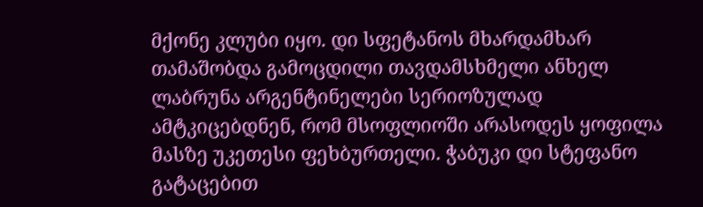მქონე კლუბი იყო. დი სფეტანოს მხარდამხარ თამაშობდა გამოცდილი თავდამსხმელი ანხელ ლაბრუნა არგენტინელები სერიოზულად ამტკიცებდნენ, რომ მსოფლიოში არასოდეს ყოფილა მასზე უკეთესი ფეხბურთელი. ჭაბუკი დი სტეფანო გატაცებით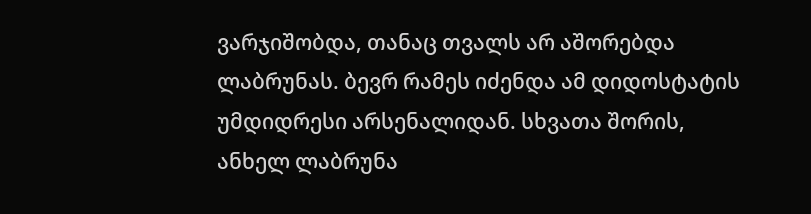ვარჯიშობდა, თანაც თვალს არ აშორებდა ლაბრუნას. ბევრ რამეს იძენდა ამ დიდოსტატის უმდიდრესი არსენალიდან. სხვათა შორის, ანხელ ლაბრუნა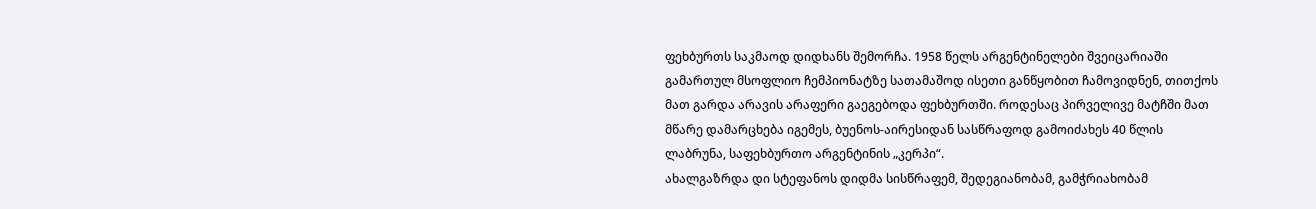ფეხბურთს საკმაოდ დიდხანს შემორჩა. 1958 წელს არგენტინელები შვეიცარიაში გამართულ მსოფლიო ჩემპიონატზე სათამაშოდ ისეთი განწყობით ჩამოვიდნენ, თითქოს მათ გარდა არავის არაფერი გაეგებოდა ფეხბურთში. როდესაც პირველივე მატჩში მათ მწარე დამარცხება იგემეს, ბუენოს-აირესიდან სასწრაფოდ გამოიძახეს 40 წლის ლაბრუნა, საფეხბურთო არგენტინის „კერპი“.
ახალგაზრდა დი სტეფანოს დიდმა სისწრაფემ, შედეგიანობამ, გამჭრიახობამ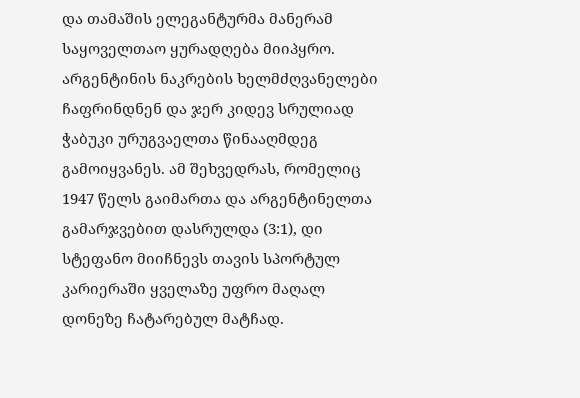და თამაშის ელეგანტურმა მანერამ საყოველთაო ყურადღება მიიპყრო. არგენტინის ნაკრების ხელმძღვანელები ჩაფრინდნენ და ჯერ კიდევ სრულიად ჭაბუკი ურუგვაელთა წინააღმდეგ გამოიყვანეს. ამ შეხვედრას, რომელიც 1947 წელს გაიმართა და არგენტინელთა გამარჯვებით დასრულდა (3:1), დი სტეფანო მიიჩნევს თავის სპორტულ კარიერაში ყველაზე უფრო მაღალ დონეზე ჩატარებულ მატჩად.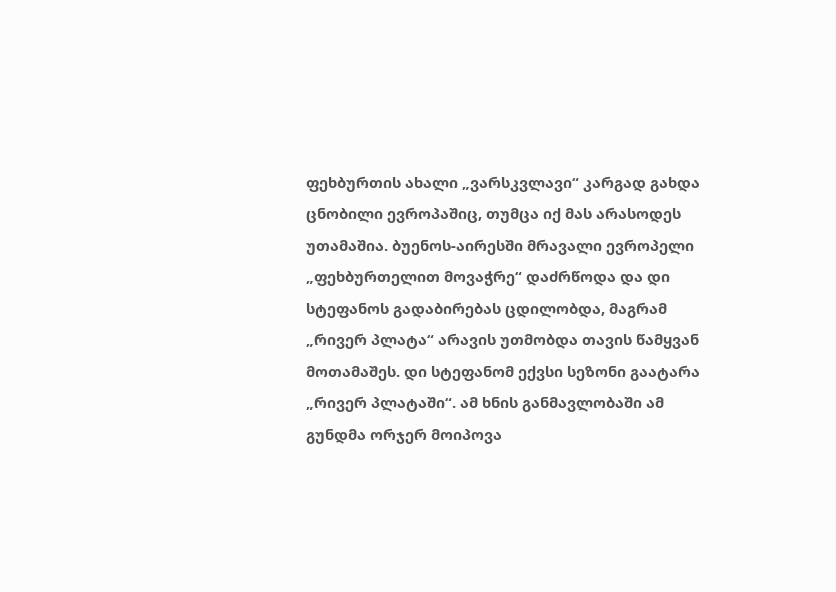ფეხბურთის ახალი „ვარსკვლავი“ კარგად გახდა ცნობილი ევროპაშიც, თუმცა იქ მას არასოდეს უთამაშია. ბუენოს-აირესში მრავალი ევროპელი „ფეხბურთელით მოვაჭრე“ დაძრწოდა და დი სტეფანოს გადაბირებას ცდილობდა, მაგრამ „რივერ პლატა“ არავის უთმობდა თავის წამყვან მოთამაშეს. დი სტეფანომ ექვსი სეზონი გაატარა „რივერ პლატაში“. ამ ხნის განმავლობაში ამ გუნდმა ორჯერ მოიპოვა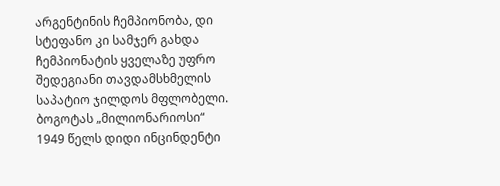არგენტინის ჩემპიონობა, დი სტეფანო კი სამჯერ გახდა ჩემპიონატის ყველაზე უფრო შედეგიანი თავდამსხმელის საპატიო ჯილდოს მფლობელი.
ბოგოტას „მილიონარიოსი“
1949 წელს დიდი ინცინდენტი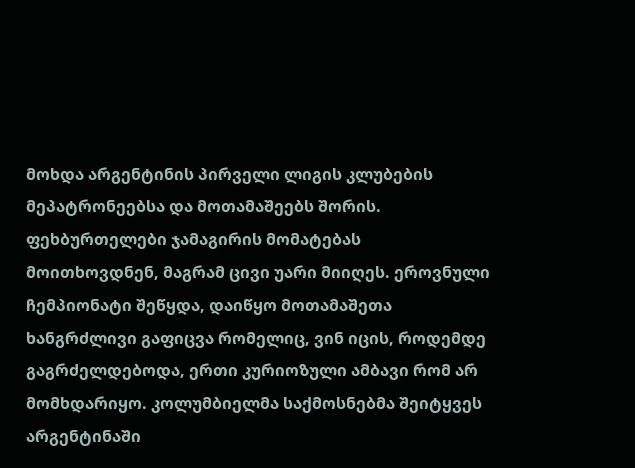მოხდა არგენტინის პირველი ლიგის კლუბების მეპატრონეებსა და მოთამაშეებს შორის. ფეხბურთელები ჯამაგირის მომატებას მოითხოვდნენ, მაგრამ ცივი უარი მიიღეს. ეროვნული ჩემპიონატი შეწყდა, დაიწყო მოთამაშეთა ხანგრძლივი გაფიცვა რომელიც, ვინ იცის, როდემდე გაგრძელდებოდა, ერთი კურიოზული ამბავი რომ არ მომხდარიყო. კოლუმბიელმა საქმოსნებმა შეიტყვეს არგენტინაში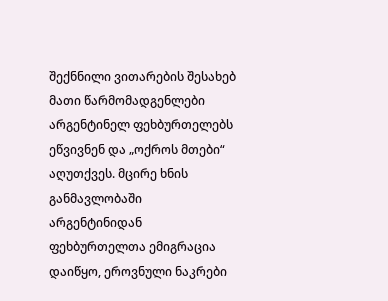შექნნილი ვითარების შესახებ მათი წარმომადგენლები არგენტინელ ფეხბურთელებს ეწვივნენ და „ოქროს მთები“ აღუთქვეს. მცირე ხნის განმავლობაში არგენტინიდან ფეხბურთელთა ემიგრაცია დაიწყო, ეროვნული ნაკრები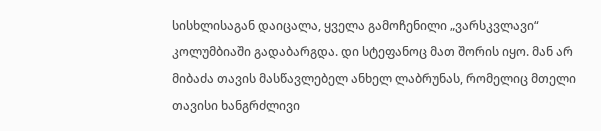სისხლისაგან დაიცალა, ყველა გამოჩენილი „ვარსკვლავი“ კოლუმბიაში გადაბარგდა. დი სტეფანოც მათ შორის იყო. მან არ მიბაძა თავის მასწავლებელ ანხელ ლაბრუნას, რომელიც მთელი თავისი ხანგრძლივი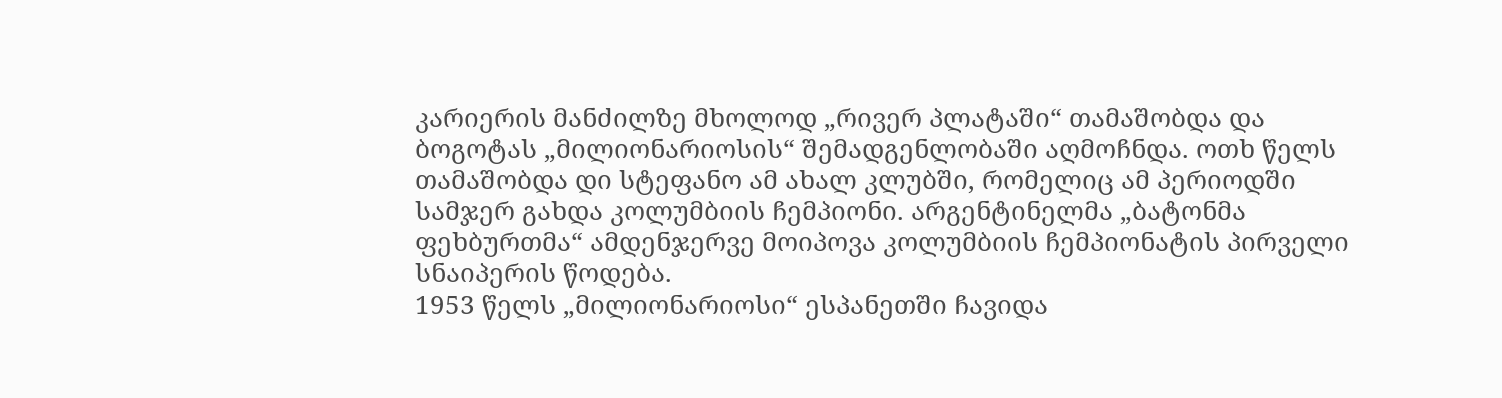კარიერის მანძილზე მხოლოდ „რივერ პლატაში“ თამაშობდა და ბოგოტას „მილიონარიოსის“ შემადგენლობაში აღმოჩნდა. ოთხ წელს თამაშობდა დი სტეფანო ამ ახალ კლუბში, რომელიც ამ პერიოდში სამჯერ გახდა კოლუმბიის ჩემპიონი. არგენტინელმა „ბატონმა ფეხბურთმა“ ამდენჯერვე მოიპოვა კოლუმბიის ჩემპიონატის პირველი სნაიპერის წოდება.
1953 წელს „მილიონარიოსი“ ესპანეთში ჩავიდა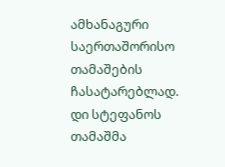ამხანაგური საერთაშორისო თამაშების ჩასატარებლად. დი სტეფანოს თამაშმა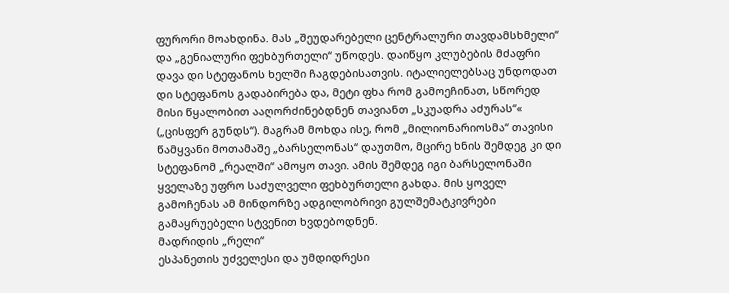ფურორი მოახდინა. მას „შეუდარებელი ცენტრალური თავდამსხმელი“ და „გენიალური ფეხბურთელი“ უწოდეს. დაიწყო კლუბების მძაფრი დავა დი სტეფანოს ხელში ჩაგდებისათვის. იტალიელებსაც უნდოდათ დი სტეფანოს გადაბირება და, მეტი ფხა რომ გამოეჩინათ, სწორედ მისი წყალობით ააღორძინებდნენ თავიანთ „სკუადრა აძურას“« („ცისფერ გუნდს“). მაგრამ მოხდა ისე, რომ „მილიონარიოსმა“ თავისი წამყვანი მოთამაშე „ბარსელონას“ დაუთმო, მცირე ხნის შემდეგ კი დი სტეფანომ „რეალში“ ამოყო თავი. ამის შემდეგ იგი ბარსელონაში ყველაზე უფრო საძულველი ფეხბურთელი გახდა. მის ყოველ გამოჩენას ამ მინდორზე ადგილობრივი გულშემატკივრები გამაყრუებელი სტვენით ხვდებოდნენ.
მადრიდის „რელი“
ესპანეთის უძველესი და უმდიდრესი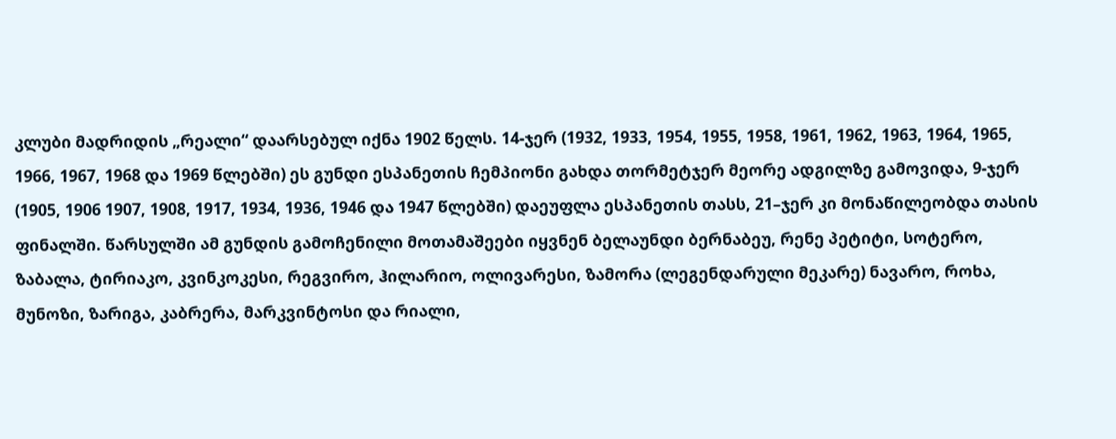კლუბი მადრიდის „რეალი“ დაარსებულ იქნა 1902 წელს. 14-ჯერ (1932, 1933, 1954, 1955, 1958, 1961, 1962, 1963, 1964, 1965, 1966, 1967, 1968 და 1969 წლებში) ეს გუნდი ესპანეთის ჩემპიონი გახდა თორმეტჯერ მეორე ადგილზე გამოვიდა, 9-ჯერ (1905, 1906 1907, 1908, 1917, 1934, 1936, 1946 და 1947 წლებში) დაეუფლა ესპანეთის თასს, 21–ჯერ კი მონაწილეობდა თასის ფინალში. წარსულში ამ გუნდის გამოჩენილი მოთამაშეები იყვნენ ბელაუნდი ბერნაბეუ, რენე პეტიტი, სოტერო, ზაბალა, ტირიაკო, კვინკოკესი, რეგვირო, ჰილარიო, ოლივარესი, ზამორა (ლეგენდარული მეკარე) ნავარო, როხა, მუნოზი, ზარიგა, კაბრერა, მარკვინტოსი და რიალი,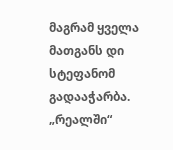მაგრამ ყველა მათგანს დი სტეფანომ გადააჭარბა.
„რეალში“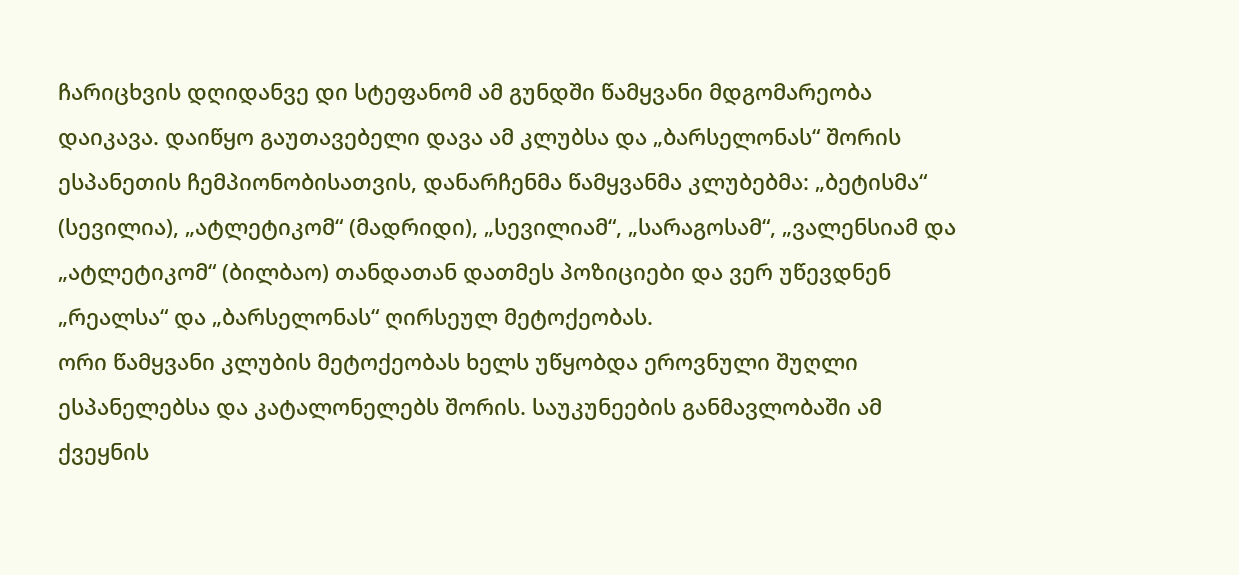ჩარიცხვის დღიდანვე დი სტეფანომ ამ გუნდში წამყვანი მდგომარეობა დაიკავა. დაიწყო გაუთავებელი დავა ამ კლუბსა და „ბარსელონას“ შორის ესპანეთის ჩემპიონობისათვის, დანარჩენმა წამყვანმა კლუბებმა: „ბეტისმა“ (სევილია), „ატლეტიკომ“ (მადრიდი), „სევილიამ“, „სარაგოსამ“, „ვალენსიამ და „ატლეტიკომ“ (ბილბაო) თანდათან დათმეს პოზიციები და ვერ უწევდნენ „რეალსა“ და „ბარსელონას“ ღირსეულ მეტოქეობას.
ორი წამყვანი კლუბის მეტოქეობას ხელს უწყობდა ეროვნული შუღლი ესპანელებსა და კატალონელებს შორის. საუკუნეების განმავლობაში ამ ქვეყნის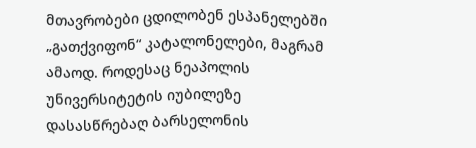მთავრობები ცდილობენ ესპანელებში „გათქვიფონ“ კატალონელები, მაგრამ ამაოდ. როდესაც ნეაპოლის უნივერსიტეტის იუბილეზე დასასწრებაღ ბარსელონის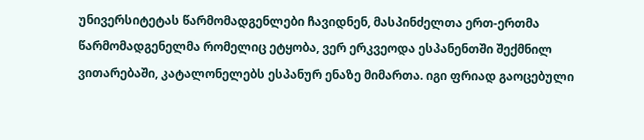უნივერსიტეტას წარმომადგენლები ჩავიდნენ, მასპინძელთა ერთ-ერთმა წარმომადგენელმა რომელიც ეტყობა, ვერ ერკვეოდა ესპანენთში შექმნილ ვითარებაში, კატალონელებს ესპანურ ენაზე მიმართა. იგი ფრიად გაოცებული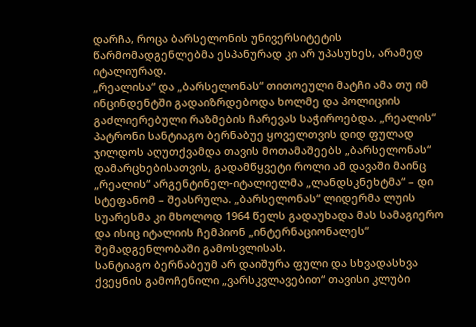დარჩა, როცა ბარსელონის უნივერსიტეტის წარმომადგენლებმა ესპანურად კი არ უპასუხეს, არამედ იტალიურად.
„რეალისა“ და „ბარსელონას“ თითოეული მატჩი ამა თუ იმ ინცინდენტში გადაიზრდებოდა ხოლმე და პოლიციის გაძლიერებული რაზმების ჩარევას საჭიროებდა. „რეალის“ პატრონი სანტიაგო ბერნაბუე ყოველთვის დიდ ფულად ჯილდოს აღუთქვამდა თავის მოთამაშეებს „ბარსელონას“ დამარცხებისათვის, გადამწყვეტი როლი ამ დავაში მაინც „რეალის“ არგენტინელ-იტალიელმა „ლანდსკნეხტმა“ – დი სტეფანომ – შეასრულა. „ბარსელონას“ ლიდერმა ლუის სუარესმა კი მხოლოდ 1964 წელს გადაუხადა მას სამაგიერო და ისიც იტალიის ჩემპიონ „ინტერნაციონალეს“ შემადგენლობაში გამოსვლისას.
სანტიაგო ბერნაბეუმ არ დაიშურა ფული და სხვადასხვა ქვეყნის გამოჩენილი „ვარსკვლავებით“ თავისი კლუბი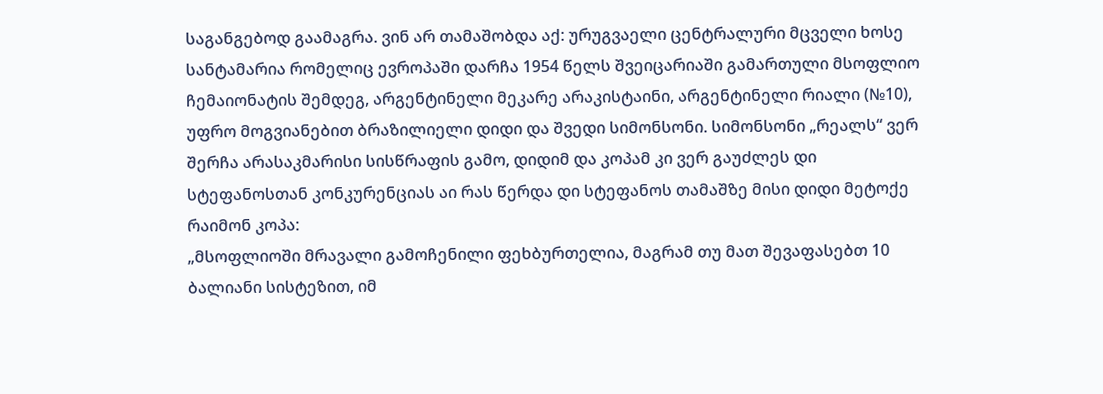საგანგებოდ გაამაგრა. ვინ არ თამაშობდა აქ: ურუგვაელი ცენტრალური მცველი ხოსე სანტამარია რომელიც ევროპაში დარჩა 1954 წელს შვეიცარიაში გამართული მსოფლიო ჩემაიონატის შემდეგ, არგენტინელი მეკარე არაკისტაინი, არგენტინელი რიალი (№10), უფრო მოგვიანებით ბრაზილიელი დიდი და შვედი სიმონსონი. სიმონსონი „რეალს“ ვერ შერჩა არასაკმარისი სისწრაფის გამო, დიდიმ და კოპამ კი ვერ გაუძლეს დი სტეფანოსთან კონკურენციას აი რას წერდა დი სტეფანოს თამაშზე მისი დიდი მეტოქე რაიმონ კოპა:
„მსოფლიოში მრავალი გამოჩენილი ფეხბურთელია, მაგრამ თუ მათ შევაფასებთ 10 ბალიანი სისტეზით, იმ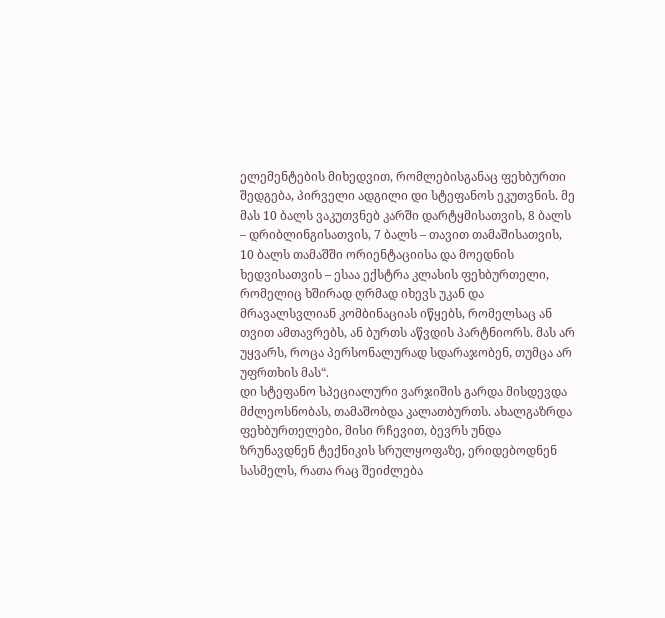ელემენტების მიხედვით, რომლებისგანაც ფეხბურთი შედგება, პირველი ადგილი დი სტეფანოს ეკუთვნის. მე მას 10 ბალს ვაკუთვნებ კარში დარტყმისათვის, 8 ბალს – დრიბლინგისათვის, 7 ბალს – თავით თამაშისათვის, 10 ბალს თამაშში ორიენტაციისა და მოედნის ხედვისათვის – ესაა ექსტრა კლასის ფეხბურთელი, რომელიც ხშირად ღრმად იხევს უკან და მრავალსვლიან კომბინაციას იწყებს, რომელსაც ან თვით ამთავრებს, ან ბურთს აწვდის პარტნიორს. მას არ უყვარს, როცა პერსონალურად სდარაჯობენ, თუმცა არ უფრთხის მას“.
დი სტეფანო სპეციალური ვარჯიშის გარდა მისდევდა მძლეოსნობას, თამაშობდა კალათბურთს. ახალგაზრდა ფეხბურთელები, მისი რჩევით, ბევრს უნდა ზრუნავდნენ ტექნიკის სრულყოფაზე, ერიდებოდნენ სასმელს, რათა რაც შეიძლება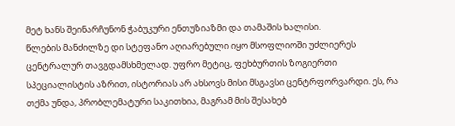მეტ ხანს შეინარჩუნონ ჭაბუკური ენთუზიაზმი და თამაშის ხალისი.
წლების მანძილზე დი სტეფანო აღიარებული იყო მსოფლიოში უძლიერეს ცენტრალურ თავგდამსხმელად. უფრო მეტიც, ფეხბურთის ზოგიერთი სპეციალისტის აზრით, ისტორიას არ ახსოვს მისი მსგავსი ცენტრფორვარდი. ეს, რა თქმა უნდა, პრობლემატური საკითხია, მაგრამ მის შესახებ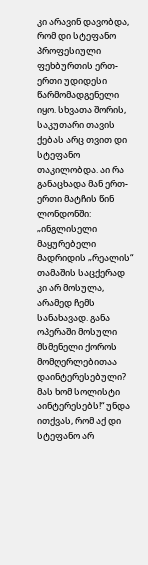კი არავინ დავობდა, რომ დი სტეფანო პროფესიული ფეხბურთის ერთ-ერთი უდიდესი წარმომადგენელი იყო. სხვათა შორის, საკუთარი თავის ქებას არც თვით დი სტეფანო თაკილობდა. აი რა განაცხადა მან ერთ-ერთი მატჩის წინ ლონდონში: „ინგლისელი მაყურებელი მადრიდის „რეალის“ თამაშის საცქერად კი არ მოსულა, არამედ ჩემს სანახავად. განა ოპერაში მოსული მსმენელი ქოროს მომღერლებითაა დაინტერესებული? მას ხომ სოლისტი აინტერესებს!“ უნდა ითქვას, რომ აქ დი სტეფანო არ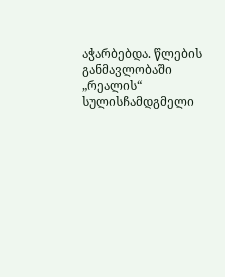აჭარბებდა. წლების განმავლობაში „რეალის“ სულისჩამდგმელი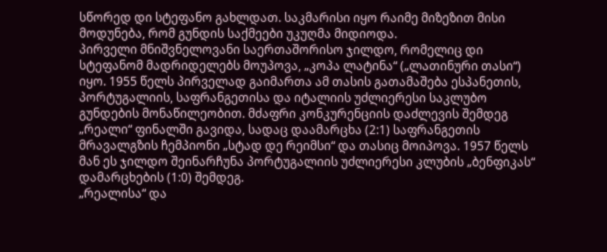სწორედ დი სტეფანო გახლდათ. საკმარისი იყო რაიმე მიზეზით მისი მოდუნება, რომ გუნდის საქმეები უკუღმა მიდიოდა.
პირველი მნიშვნელოვანი საერთაშორისო ჯილდო, რომელიც დი სტეფანომ მადრიდელებს მოუპოვა, „კოპა ლატინა“ („ლათინური თასი“) იყო. 1955 წელს პირველად გაიმართა ამ თასის გათამაშება ესპანეთის, პორტუგალიის, საფრანგეთისა და იტალიის უძლიერესი საკლუბო გუნდების მონაწილეობით. მძაფრი კონკურენციის დაძლევის შემდეგ „რეალი“ ფინალში გავიდა, სადაც დაამარცხა (2:1) საფრანგეთის მრავალგზის ჩემპიონი „სტად დე რეიმსი“ და თასიც მოიპოვა. 1957 წელს მან ეს ჯილდო შეინარჩუნა პორტუგალიის უძლიერესი კლუბის „ბენფიკას“ დამარცხების (1:0) შემდეგ.
„რეალისა“ და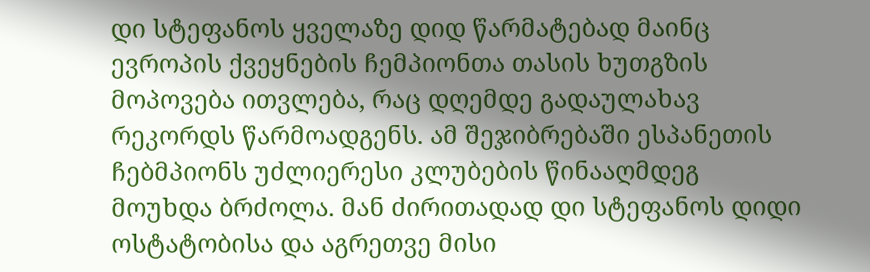დი სტეფანოს ყველაზე დიდ წარმატებად მაინც ევროპის ქვეყნების ჩემპიონთა თასის ხუთგზის მოპოვება ითვლება, რაც დღემდე გადაულახავ რეკორდს წარმოადგენს. ამ შეჯიბრებაში ესპანეთის ჩებმპიონს უძლიერესი კლუბების წინააღმდეგ მოუხდა ბრძოლა. მან ძირითადად დი სტეფანოს დიდი ოსტატობისა და აგრეთვე მისი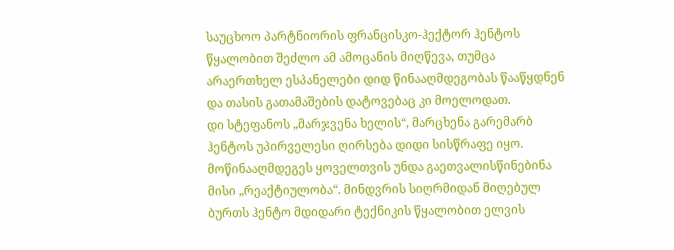საუცხოო პარტნიორის ფრანცისკო-ჰექტორ ჰენტოს წყალობით შეძლო ამ ამოცანის მიღწევა, თუმცა არაერთხელ ესპანელები დიდ წინააღმდეგობას წააწყდნენ და თასის გათამაშების დატოვებაც კი მოელოდათ.
დი სტეფანოს „მარჯვენა ხელის“, მარცხენა გარემარბ ჰენტოს უპირველესი ღირსება დიდი სისწრაფე იყო. მოწინააღმდეგეს ყოველთვის უნდა გაეთვალისწინებინა მისი „რეაქტიულობა“. მინდვრის სიღრმიდან მიღებულ ბურთს ჰენტო მდიდარი ტექნიკის წყალობით ელვის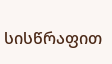სისწრაფით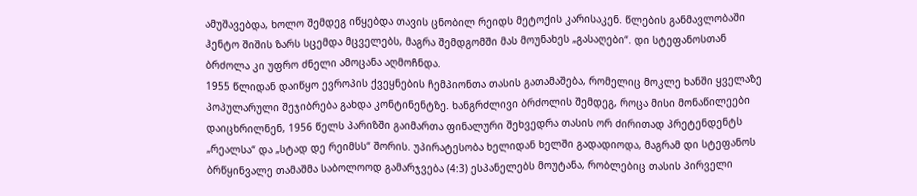ამუშავებდა, ხოლო შემდეგ იწყებდა თავის ცნობილ რეიდს მეტოქის კარისაკენ. წლების განმავლობაში ჰენტო შიშის ზარს სცემდა მცველებს, მაგრა შემდგომში მას მოუნახეს „გასაღები“. დი სტეფანოსთან ბრძოლა კი უფრო ძნელი ამოცანა აღმოჩნდა.
1955 წლიდან დაიწყო ევროპის ქვეყნების ჩემპიონთა თასის გათამაშება, რომელიც მოკლე ხანში ყველაზე პოპულარული შეჯიბრება გახდა კონტინენტზე. ხანგრძლივი ბრძოლის შემდეგ, როცა მისი მონაწილეები დაიცხრილნენ, 1956 წელს პარიზში გაიმართა ფინალური შეხვედრა თასის ორ ძირითად პრეტენდენტს „რეალსა“ და „სტად დე რეიმსს“ შორის. უპირატესობა ხელიდან ხელში გადადიოდა, მაგრამ დი სტეფანოს ბრწყინვალე თამაშმა საბოლოოდ გამარჯვება (4:3) ესპანელებს მოუტანა, რობლებიც თასის პირველი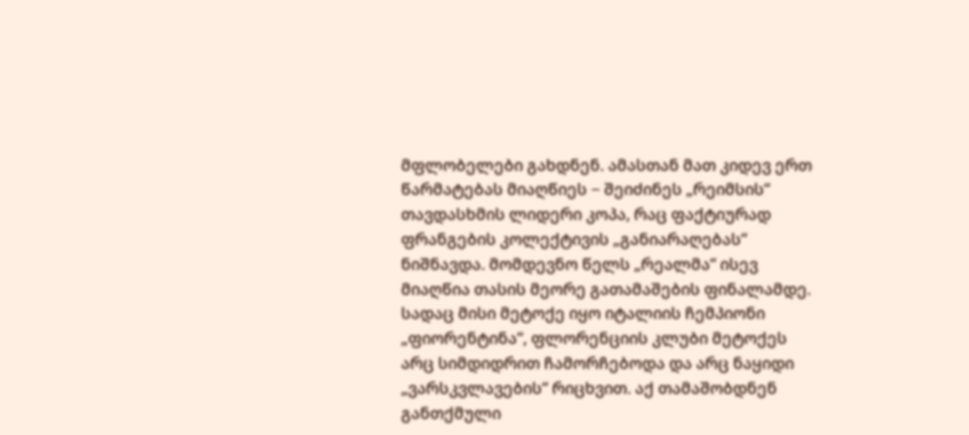მფლობელები გახდნენ. ამასთან მათ კიდევ ერთ წარმატებას მიაღწიეს − შეიძინეს „რეიმსის“ თავდასხმის ლიდერი კოპა, რაც ფაქტიურად ფრანგების კოლექტივის „განიარაღებას“ ნიშნავდა. მომდევნო წელს „რეალმა“ ისევ მიაღწია თასის მეორე გათამაშების ფინალამდე. სადაც მისი მეტოქე იყო იტალიის ჩემპიონი „ფიორენტინა“, ფლორენციის კლუბი მეტოქეს არც სიმდიდრით ჩამორჩებოდა და არც ნაყიდი „ვარსკვლავების“ რიცხვით. აქ თამაშობდნენ განთქმული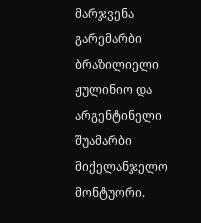მარჯვენა გარემარბი ბრაზილიელი ჟულინიო და არგენტინელი შუამარბი მიქელანჯელო მონტუორი.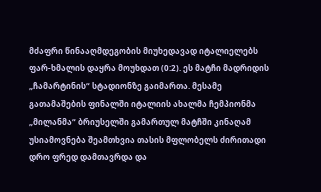მძაფრი წინააღმდეგობის მიუხედავად იტალიელებს ფარ-ხმალის დაყრა მოუხდათ (0:2). ეს მატჩი მადრიდის „ჩამარტინის“ სტადიონზე გაიმართა. მესამე გათამაშების ფინალში იტალიის ახალმა ჩემპიონმა „მილანმა“ ბრიუსელში გამართულ მატჩში კინაღამ უსიამოვნება შეამთხვია თასის მფლობელს ძირითადი დრო ფრედ დამთავრდა და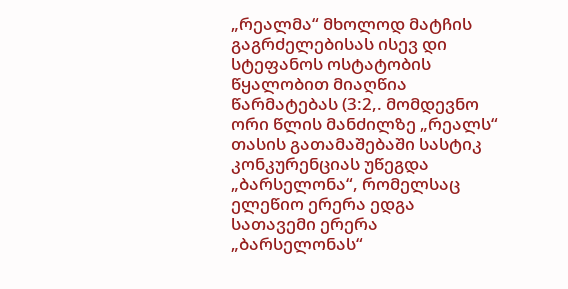„რეალმა“ მხოლოდ მატჩის გაგრძელებისას ისევ დი სტეფანოს ოსტატობის წყალობით მიაღწია წარმატებას (3:2,. მომდევნო ორი წლის მანძილზე „რეალს“ თასის გათამაშებაში სასტიკ კონკურენციას უწეგდა „ბარსელონა“, რომელსაც ელეწიო ერერა ედგა სათავემი ერერა „ბარსელონას“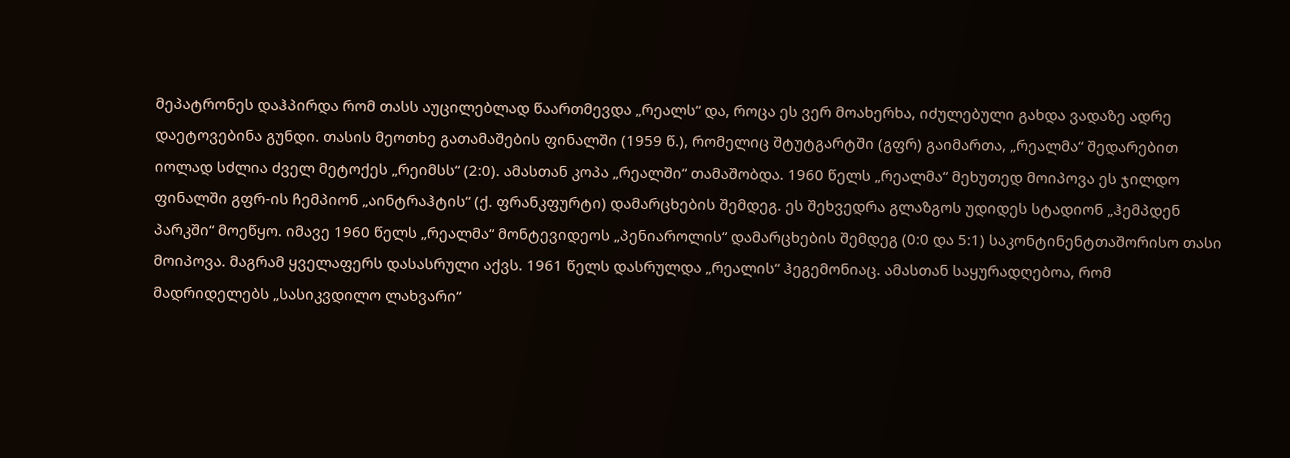მეპატრონეს დაჰპირდა რომ თასს აუცილებლად წაართმევდა „რეალს“ და, როცა ეს ვერ მოახერხა, იძულებული გახდა ვადაზე ადრე დაეტოვებინა გუნდი. თასის მეოთხე გათამაშების ფინალში (1959 წ.), რომელიც შტუტგარტში (გფრ) გაიმართა, „რეალმა“ შედარებით იოლად სძლია ძველ მეტოქეს „რეიმსს“ (2:0). ამასთან კოპა „რეალში“ თამაშობდა. 1960 წელს „რეალმა“ მეხუთედ მოიპოვა ეს ჯილდო ფინალში გფრ-ის ჩემპიონ „აინტრაჰტის“ (ქ. ფრანკფურტი) დამარცხების შემდეგ. ეს შეხვედრა გლაზგოს უდიდეს სტადიონ „ჰემპდენ პარკში“ მოეწყო. იმავე 1960 წელს „რეალმა“ მონტევიდეოს „პენიაროლის“ დამარცხების შემდეგ (0:0 და 5:1) საკონტინენტთაშორისო თასი მოიპოვა. მაგრამ ყველაფერს დასასრული აქვს. 1961 წელს დასრულდა „რეალის“ ჰეგემონიაც. ამასთან საყურადღებოა, რომ მადრიდელებს „სასიკვდილო ლახვარი“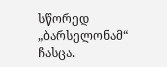სწორედ „ბარსელონამ“ ჩასცა.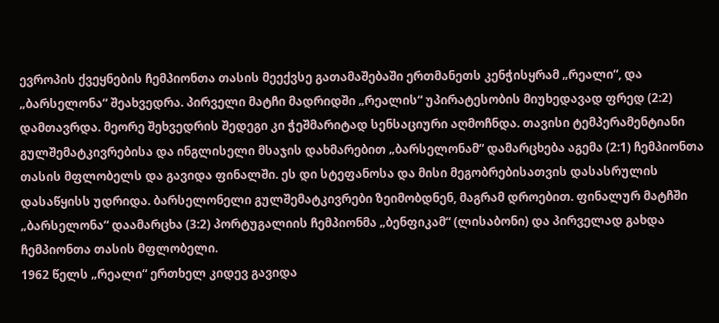ევროპის ქვეყნების ჩემპიონთა თასის მეექვსე გათამაშებაში ერთმანეთს კენჭისყრამ „რეალი“, და „ბარსელონა“ შეახვედრა. პირველი მატჩი მადრიდში „რეალის“ უპირატესობის მიუხედავად ფრედ (2:2) დამთავრდა. მეორე შეხვედრის შედეგი კი ჭეშმარიტად სენსაციური აღმოჩნდა. თავისი ტემპერამენტიანი გულშემატკივრებისა და ინგლისელი მსაჯის დახმარებით „ბარსელონამ“ დამარცხება აგემა (2:1) ჩემპიონთა თასის მფლობელს და გავიდა ფინალში. ეს დი სტეფანოსა და მისი მეგობრებისათვის დასასრულის დასაწყისს უდრიდა. ბარსელონელი გულშემატკივრები ზეიმობდნენ, მაგრამ დროებით. ფინალურ მატჩში „ბარსელონა“ დაამარცხა (3:2) პორტუგალიის ჩემპიონმა „ბენფიკამ“ (ლისაბონი) და პირველად გახდა ჩემპიონთა თასის მფლობელი.
1962 წელს „რეალი“ ერთხელ კიდევ გავიდა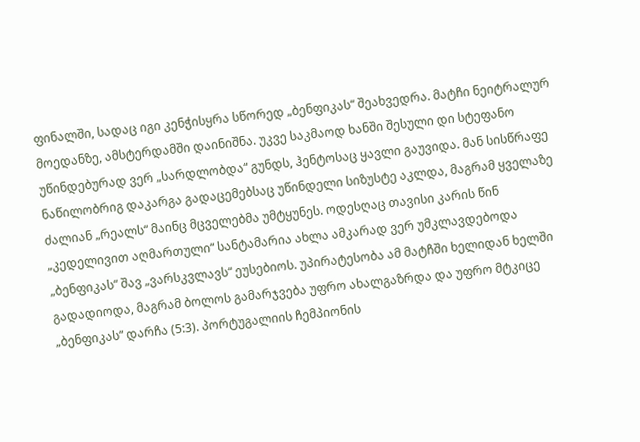ფინალში, სადაც იგი კენჭისყრა სწორედ „ბენფიკას“ შეახვედრა. მატჩი ნეიტრალურ მოედანზე, ამსტერდამში დაინიშნა. უკვე საკმაოდ ხანში შესული დი სტეფანო უწინდებურად ვერ „სარდლობდა“ გუნდს, ჰენტოსაც ყავლი გაუვიდა. მან სისწრაფე ნაწილობრიგ დაკარგა გადაცემებსაც უწინდელი სიზუსტე აკლდა, მაგრამ ყველაზე ძალიან „რეალს“ მაინც მცველებმა უმტყუნეს. ოდესღაც თავისი კარის წინ „კედელივით აღმართული“ სანტამარია ახლა ამკარად ვერ უმკლავდებოდა „ბენფიკას“ შავ „ვარსკვლავს“ ეუსებიოს. უპირატესობა ამ მატჩში ხელიდან ხელში გადადიოდა, მაგრამ ბოლოს გამარჯვება უფრო ახალგაზრდა და უფრო მტკიცე „ბენფიკას“ დარჩა (5:3). პორტუგალიის ჩემპიონის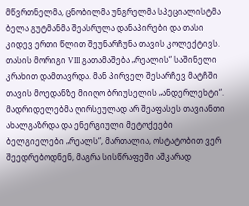მწვრთნელმა, ცნობილმა უნგრელმა სპეციალისტმა ბელა გუტმანმა შეასრულა დანაპირები და თასი კიდევ ერთი წლით შეუნარჩუნა თავის კოლექტივს.
თასის მორიგი VIII გათამაშება „რეალის“ საშინელი კრახით დამთავრდა. მან პირველ შესარჩევ მატჩში თავის მოედანზე მიიღო ბრიუსელის „ანდერლეხტი“. მადრიდელებმა ღირსეულად არ შეაფასეს თავიანთი ახალგაზრდა და ენერგიული მეტოქეები ბელგიელები „რეალს“, მართალია, ოსტატობით ვერ შეედრებოდნენ, მაგრა სისწრაფეში აშკარად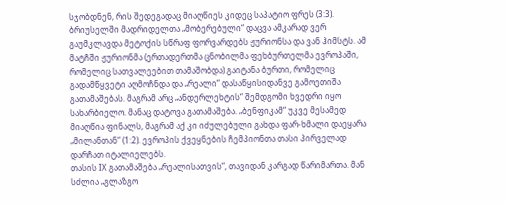სჯობდნენ, რის შედეგადაც მიაღწიეს კიდეც საპატიო ფრეს (3:3). ბრიუსელში მადრიდელთა „მობერებული“ დაცვა ამკარად ვერ გაუმკლავდა მეტოქის სწრაფ ფორვარდებს ჟურიონსა და ვან ჰიმსტს. ამ მატჩში ჟურიონმა (ერთადერთმა ცნობილმა ფეხბურთელმა ევროპაში, რომელიც სათვალეებით თამაშობდა) გაიტანა ბურთი, რომელიც გადამწყვეტი აღმოჩნდა და „რეალი“ დასაწყისიდანვე გამოეთიშა გათამაშებას. მაგრამ არც „ანდერლეხტის“ შემდგომი ხვედრი იყო სახარბიელო. მანაც დატოვა გათამაშება. „ბენფიკამ“ უკვე მესამედ მიაღწია ფინალს, მაგრამ აქ კი იძულებული გახდა ფარ-ხმალი დაეყარა „მილანთან“ (1:2). ევროპის ქვეყნების ჩემპიონთა თასი პირველად დარჩათ იტალიელებს.
თასის IX გათამაშება „რეალისათვის“, თავიდან კარგად წარიმართა. მან სძლია „გლაზგო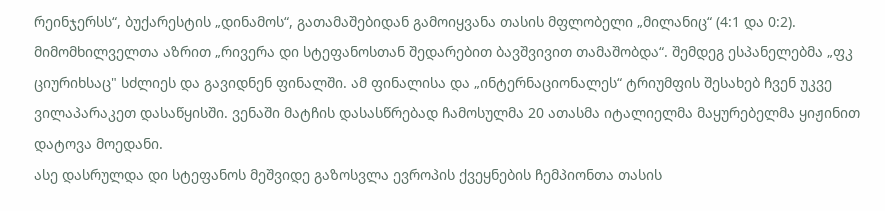რეინჯერსს“, ბუქარესტის „დინამოს“, გათამაშებიდან გამოიყვანა თასის მფლობელი „მილანიც“ (4:1 და 0:2). მიმომხილველთა აზრით „რივერა დი სტეფანოსთან შედარებით ბავშვივით თამაშობდა“. შემდეგ ესპანელებმა „ფკ ციურიხსაც" სძლიეს და გავიდნენ ფინალში. ამ ფინალისა და „ინტერნაციონალეს“ ტრიუმფის შესახებ ჩვენ უკვე ვილაპარაკეთ დასაწყისში. ვენაში მატჩის დასასწრებად ჩამოსულმა 20 ათასმა იტალიელმა მაყურებელმა ყიჟინით დატოვა მოედანი.
ასე დასრულდა დი სტეფანოს მეშვიდე გაზოსვლა ევროპის ქვეყნების ჩემპიონთა თასის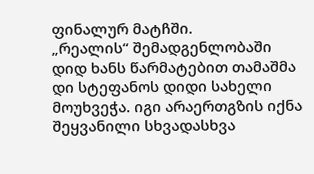ფინალურ მატჩში.
„რეალის“ შემადგენლობაში დიდ ხანს წარმატებით თამაშმა დი სტეფანოს დიდი სახელი მოუხვეჭა. იგი არაერთგზის იქნა შეყვანილი სხვადასხვა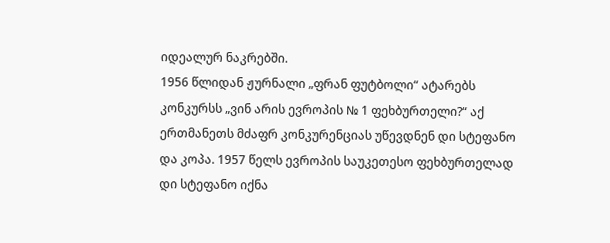იდეალურ ნაკრებში.
1956 წლიდან ჟურნალი „ფრან ფუტბოლი“ ატარებს კონკურსს „ვინ არის ევროპის № 1 ფეხბურთელი?“ აქ ერთმანეთს მძაფრ კონკურენციას უწევდნენ დი სტეფანო და კოპა. 1957 წელს ევროპის საუკეთესო ფეხბურთელად დი სტეფანო იქნა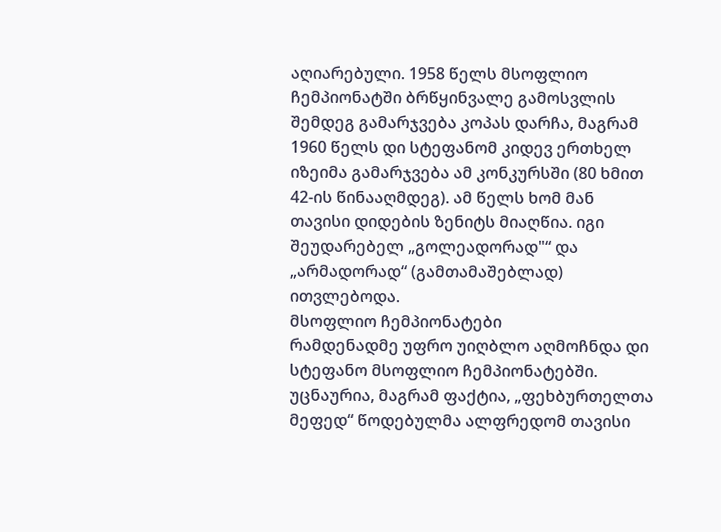აღიარებული. 1958 წელს მსოფლიო ჩემპიონატში ბრწყინვალე გამოსვლის შემდეგ გამარჯვება კოპას დარჩა, მაგრამ 1960 წელს დი სტეფანომ კიდევ ერთხელ იზეიმა გამარჯვება ამ კონკურსში (80 ხმით 42-ის წინააღმდეგ). ამ წელს ხომ მან თავისი დიდების ზენიტს მიაღწია. იგი შეუდარებელ „გოლეადორად"“ და „არმადორად“ (გამთამაშებლად) ითვლებოდა.
მსოფლიო ჩემპიონატები
რამდენადმე უფრო უიღბლო აღმოჩნდა დი სტეფანო მსოფლიო ჩემპიონატებში. უცნაურია, მაგრამ ფაქტია, „ფეხბურთელთა მეფედ“ წოდებულმა ალფრედომ თავისი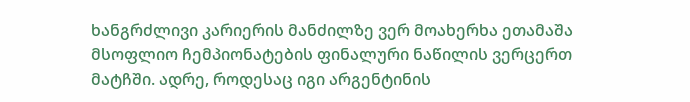ხანგრძლივი კარიერის მანძილზე ვერ მოახერხა ეთამაშა მსოფლიო ჩემპიონატების ფინალური ნაწილის ვერცერთ მატჩში. ადრე, როდესაც იგი არგენტინის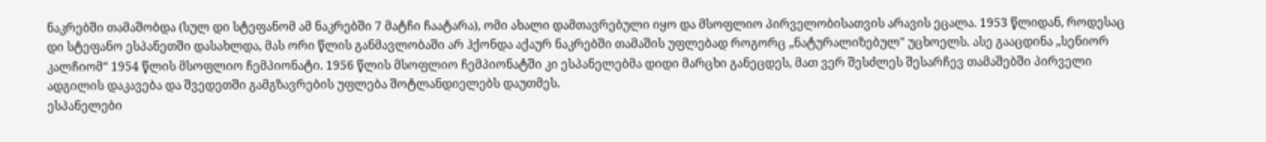ნაკრებში თამაშობდა (სულ დი სტეფანომ ამ ნაკრებში 7 მატჩი ჩაატარა), ომი ახალი დამთავრებული იყო და მსოფლიო პირველობისათვის არავის ეცალა. 1953 წლიდან, როდესაც დი სტეფანო ესპანეთში დასახლდა, მას ორი წლის განმავლობაში არ ჰქონდა აქაურ ნაკრებში თამაშის უფლებად როგორც „ნატურალიზებულ" უცხოელს. ასე გააცდინა „სენიორ კალჩიომ“ 1954 წლის მსოფლიო ჩემპიონატი. 1956 წლის მსოფლიო ჩემპიონატში კი ესპანელებმა დიდი მარცხი განეცდეს, მათ ვერ შესძლეს შესარჩევ თამაშებში პირველი ადგილის დაკავება და შვედეთში გამგზავრების უფლება შოტლანდიელებს დაუთმეს.
ესპანელები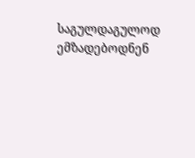საგულდაგულოდ ემზადებოდნენ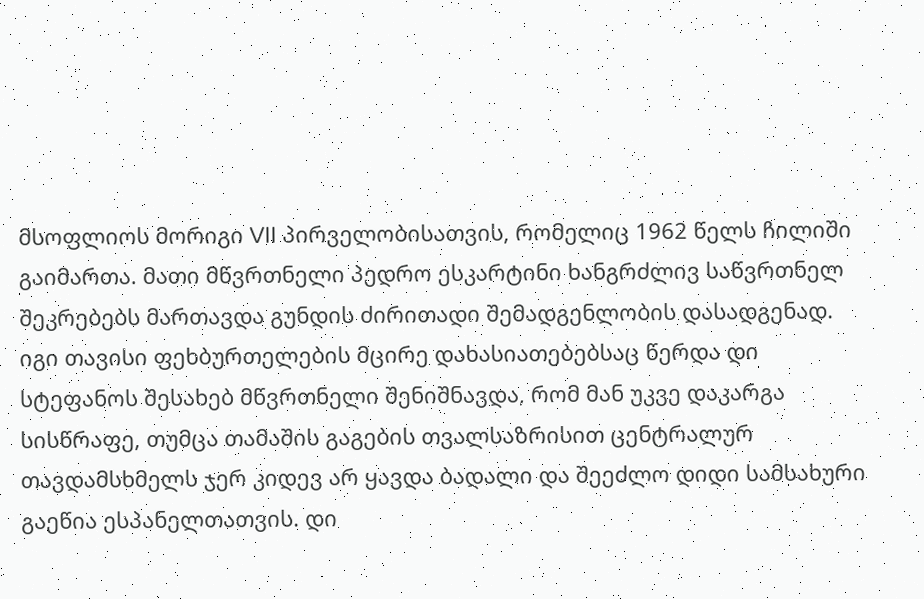მსოფლიოს მორიგი VII პირველობისათვის, რომელიც 1962 წელს ჩილიში გაიმართა. მათი მწვრთნელი პედრო ესკარტინი ხანგრძლივ საწვრთნელ შეკრებებს მართავდა გუნდის ძირითადი შემადგენლობის დასადგენად. იგი თავისი ფეხბურთელების მცირე დახასიათებებსაც წერდა დი სტეფანოს შესახებ მწვრთნელი შენიშნავდა, რომ მან უკვე დაკარგა სისწრაფე, თუმცა თამაშის გაგების თვალსაზრისით ცენტრალურ თავდამსხმელს ჯერ კიდევ არ ყავდა ბადალი და შეეძლო დიდი სამსახური გაეწია ესპანელთათვის. დი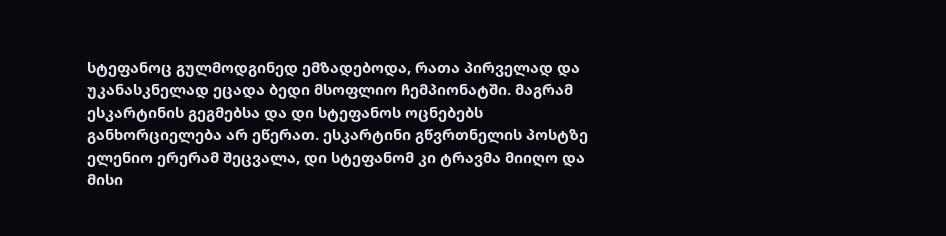სტეფანოც გულმოდგინედ ემზადებოდა, რათა პირველად და უკანასკნელად ეცადა ბედი მსოფლიო ჩემპიონატში. მაგრამ ესკარტინის გეგმებსა და დი სტეფანოს ოცნებებს განხორციელება არ ეწერათ. ესკარტინი გწვრთნელის პოსტზე ელენიო ერერამ შეცვალა, დი სტეფანომ კი ტრავმა მიიღო და მისი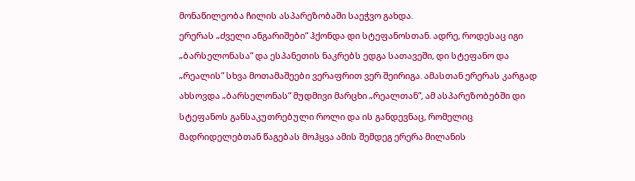მონაწილეობა ჩილის ასპარეზობაში საეჭვო გახდა.
ერერას „ძველი ანგარიშები“ ჰქონდა დი სტეფანოსთან. ადრე, როდესაც იგი „ბარსელონასა“ და ესპანეთის ნაკრებს ედგა სათავეში, დი სტეფანო და „რეალის“ სხვა მოთამაშეები ვერაფრით ვერ შეირიგა. ამასთან ერერას კარგად ახსოვდა „ბარსელონას“ მუდმივი მარცხი „რეალთან“, ამ ასპარეზობებში დი სტეფანოს განსაკუთრებული როლი და ის განდევნაც, რომელიც მადრიდელებთან წაგებას მოჰყვა ამის შემდეგ ერერა მილანის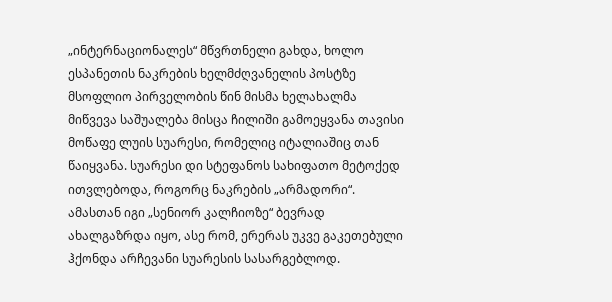„ინტერნაციონალეს“ მწვრთნელი გახდა, ხოლო ესპანეთის ნაკრების ხელმძღვანელის პოსტზე მსოფლიო პირველობის წინ მისმა ხელახალმა მიწვევა საშუალება მისცა ჩილიში გამოეყვანა თავისი მოწაფე ლუის სუარესი, რომელიც იტალიაშიც თან წაიყვანა. სუარესი დი სტეფანოს სახიფათო მეტოქედ ითვლებოდა, როგორც ნაკრების „არმადორი“. ამასთან იგი „სენიორ კალჩიოზე“ ბევრად ახალგაზრდა იყო, ასე რომ, ერერას უკვე გაკეთებული ჰქონდა არჩევანი სუარესის სასარგებლოდ.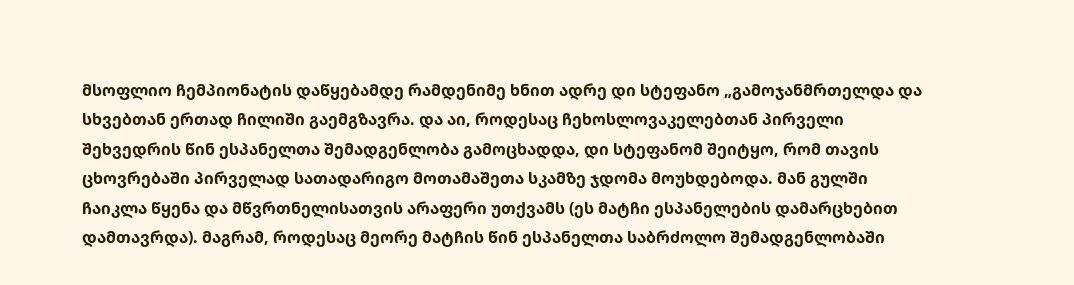მსოფლიო ჩემპიონატის დაწყებამდე რამდენიმე ხნით ადრე დი სტეფანო „გამოჯანმრთელდა და სხვებთან ერთად ჩილიში გაემგზავრა. და აი, როდესაც ჩეხოსლოვაკელებთან პირველი შეხვედრის წინ ესპანელთა შემადგენლობა გამოცხადდა, დი სტეფანომ შეიტყო, რომ თავის ცხოვრებაში პირველად სათადარიგო მოთამაშეთა სკამზე ჯდომა მოუხდებოდა. მან გულში ჩაიკლა წყენა და მწვრთნელისათვის არაფერი უთქვამს (ეს მატჩი ესპანელების დამარცხებით დამთავრდა). მაგრამ, როდესაც მეორე მატჩის წინ ესპანელთა საბრძოლო შემადგენლობაში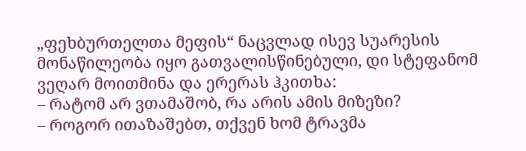„ფეხბურთელთა მეფის“ ნაცვლად ისევ სუარესის მონაწილეობა იყო გათვალისწინებული, დი სტეფანომ ვეღარ მოითმინა და ერერას ჰკითხა:
– რატომ არ ვთამაშობ, რა არის ამის მიზეზი?
– როგორ ითაზაშებთ, თქვენ ხომ ტრავმა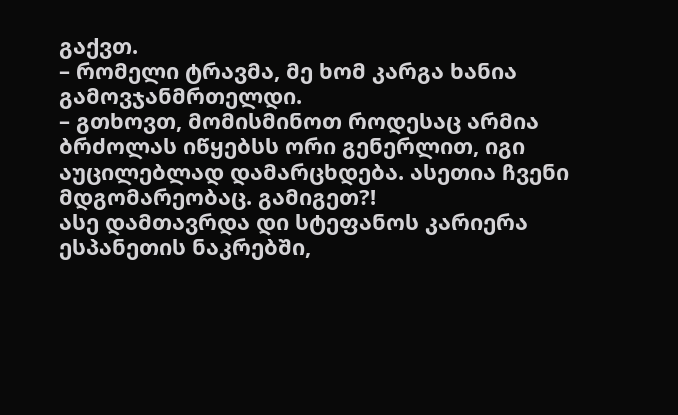გაქვთ.
– რომელი ტრავმა, მე ხომ კარგა ხანია გამოვჯანმრთელდი.
– გთხოვთ, მომისმინოთ როდესაც არმია ბრძოლას იწყებსს ორი გენერლით, იგი აუცილებლად დამარცხდება. ასეთია ჩვენი მდგომარეობაც. გამიგეთ?!
ასე დამთავრდა დი სტეფანოს კარიერა ესპანეთის ნაკრებში,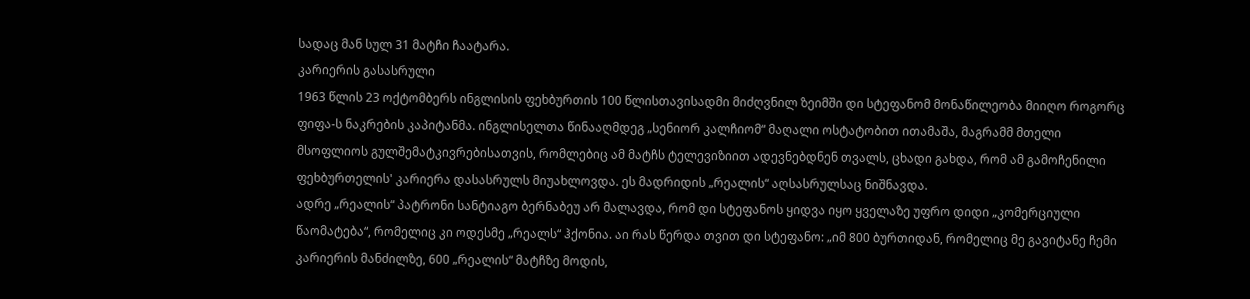სადაც მან სულ 31 მატჩი ჩაატარა.
კარიერის გასასრული
1963 წლის 23 ოქტომბერს ინგლისის ფეხბურთის 100 წლისთავისადმი მიძღვნილ ზეიმში დი სტეფანომ მონაწილეობა მიიღო როგორც ფიფა-ს ნაკრების კაპიტანმა. ინგლისელთა წინააღმდეგ „სენიორ კალჩიომ“ მაღალი ოსტატობით ითამაშა, მაგრამმ მთელი მსოფლიოს გულშემატკივრებისათვის, რომლებიც ამ მატჩს ტელევიზიით ადევნებდნენ თვალს, ცხადი გახდა, რომ ამ გამოჩენილი ფეხბურთელის' კარიერა დასასრულს მიუახლოვდა. ეს მადრიდის „რეალის“ აღსასრულსაც ნიშნავდა.
ადრე „რეალის“ პატრონი სანტიაგო ბერნაბეუ არ მალავდა, რომ დი სტეფანოს ყიდვა იყო ყველაზე უფრო დიდი „კომერციული წაომატება“, რომელიც კი ოდესმე „რეალს“ ჰქონია. აი რას წერდა თვით დი სტეფანო: „იმ 800 ბურთიდან, რომელიც მე გავიტანე ჩემი კარიერის მანძილზე, 600 „რეალის“ მატჩზე მოდის,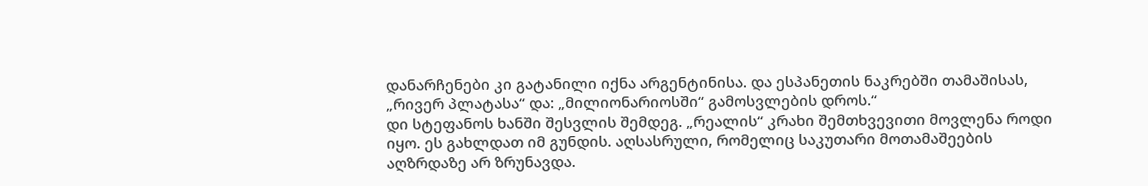დანარჩენები კი გატანილი იქნა არგენტინისა. და ესპანეთის ნაკრებში თამაშისას, „რივერ პლატასა“ და: „მილიონარიოსში“ გამოსვლების დროს.“
დი სტეფანოს ხანში შესვლის შემდეგ. „რეალის“ კრახი შემთხვევითი მოვლენა როდი იყო. ეს გახლდათ იმ გუნდის. აღსასრული, რომელიც საკუთარი მოთამაშეების აღზრდაზე არ ზრუნავდა.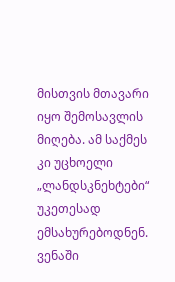მისთვის მთავარი იყო შემოსავლის მიღება. ამ საქმეს კი უცხოელი „ლანდსკნეხტები“ უკეთესად ემსახურებოდნენ.
ვენაში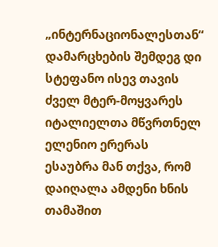„ინტერნაციონალესთან“ დამარცხების შემდეგ დი სტეფანო ისევ თავის ძველ მტერ-მოყვარეს იტალიელთა მწვრთნელ ელენიო ერერას ესაუბრა მან თქვა, რომ დაიღალა ამდენი ხნის თამაშით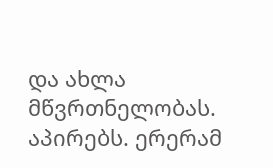და ახლა მწვრთნელობას. აპირებს. ერერამ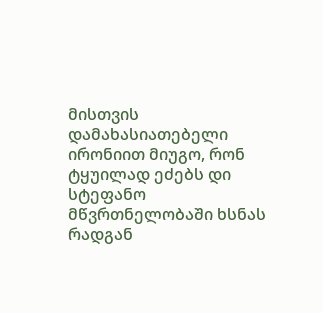მისთვის დამახასიათებელი ირონიით მიუგო, რონ ტყუილად ეძებს დი სტეფანო მწვრთნელობაში ხსნას რადგან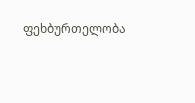ფეხბურთელობა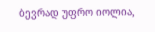ბევრად უფრო იოლია,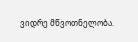ვიდრე მწვოთნელობა.